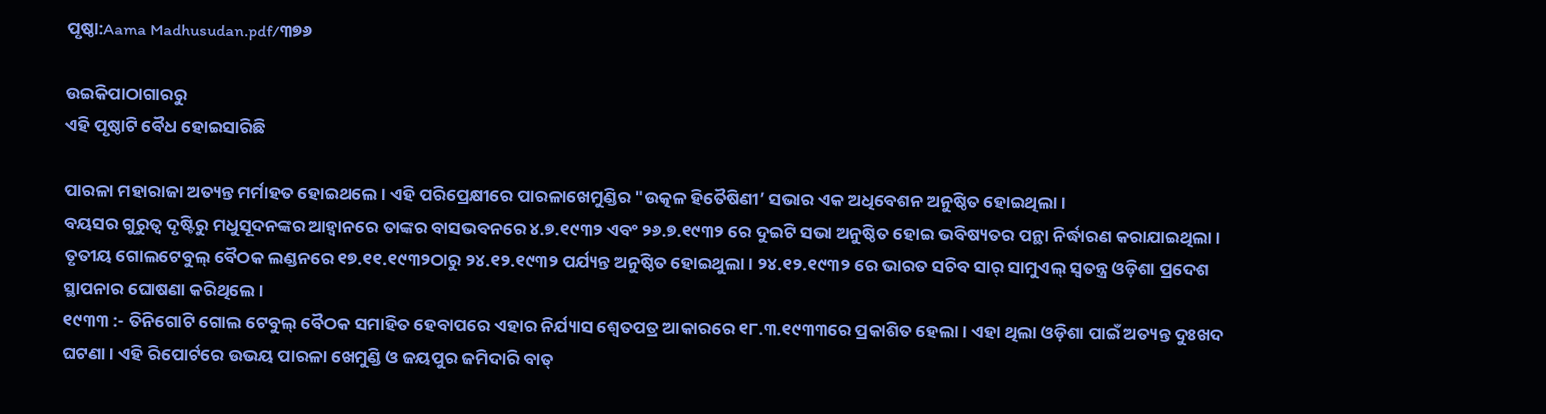ପୃଷ୍ଠା:Aama Madhusudan.pdf/୩୭୬

ଉଇକିପାଠାଗାର‌ରୁ
ଏହି ପୃଷ୍ଠାଟି ବୈଧ ହୋଇସାରିଛି

ପାରଳା ମହାରାଜା ଅତ୍ୟନ୍ତ ମର୍ମାହତ ହୋଇଥଲେ । ଏହି ପରିପ୍ରେକ୍ଷୀରେ ପାରଳାଖେମୁଣ୍ଡିର "ଉତ୍କଳ ହିତୈଷିଣୀ’ ସଭାର ଏକ ଅଧିବେଶନ ଅନୁଷ୍ଠିତ ହୋଇଥିଲା ।
ବୟସର ଗୁରୁତ୍ବ ଦୃଷ୍ଟିରୁ ମଧୁସୂଦନଙ୍କର ଆହ୍ବାନରେ ତାଙ୍କର ବାସଭବନରେ ୪.୭.୧୯୩୨ ଏବଂ ୨୬.୭.୧୯୩୨ ରେ ଦୁଇଟି ସଭା ଅନୁଷ୍ଠିତ ହୋଇ ଭବିଷ୍ୟତର ପନ୍ଥା ନିର୍ଦ୍ଧାରଣ କରାଯାଇଥିଲା ।
ତୃତୀୟ ଗୋଲଟେବୁଲ୍ ବୈଠକ ଲଣ୍ଡନରେ ୧୭.୧୧.୧୯୩୨ଠାରୁ ୨୪.୧୨.୧୯୩୨ ପର୍ଯ୍ୟନ୍ତ ଅନୁଷ୍ଠିତ ହୋଇଥୁଲା । ୨୪.୧୨.୧୯୩୨ ରେ ଭାରତ ସଚିବ ସାର୍ ସାମୁଏଲ୍‌ ସ୍ବତନ୍ତ୍ର ଓଡ଼ିଶା ପ୍ରଦେଶ ସ୍ଥାପନାର ଘୋଷଣା କରିଥିଲେ ।
୧୯୩୩ :- ତିନିଗୋଟି ଗୋଲ ଟେବୁଲ୍ ବୈଠକ ସମାହିତ ହେବାପରେ ଏହାର ନିର୍ଯ୍ୟାସ ଶ୍ୱେତପତ୍ର ଆକାରରେ ୧୮.୩.୧୯୩୩ରେ ପ୍ରକାଶିତ ହେଲା । ଏହା ଥିଲା ଓଡ଼ିଶା ପାଇଁ ଅତ୍ୟନ୍ତ ଦୁଃଖଦ ଘଟଣା । ଏହି ରିପୋର୍ଟରେ ଉଭୟ ପାରଳା ଖେମୁଣ୍ଡି ଓ ଜୟପୁର ଜମିଦାରି ବାତ୍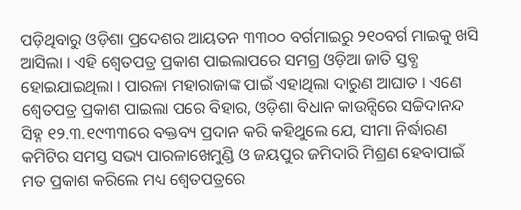ପଡ଼ିଥିବାରୁ ଓଡ଼ିଶା ପ୍ରଦେଶର ଆୟତନ ୩୩୦୦ ବର୍ଗମାଇରୁ ୨୧୦ବର୍ଗ ମାଇକୁ ଖସି ଆସିଲା । ଏହି ଶ୍ୱେତପତ୍ର ପ୍ରକାଶ ପାଇଲାପରେ ସମଗ୍ର ଓଡ଼ିଆ ଜାତି ସ୍ତବ୍ଧ ହୋଇଯାଇଥିଲା । ପାରଳା ମହାରାଜାଙ୍କ ପାଇଁ ଏହାଥିଲା ଦାରୁଣ ଆଘାତ । ଏଣେ ଶ୍ୱେତପତ୍ର ପ୍ରକାଶ ପାଇଲା ପରେ ବିହାର, ଓଡ଼ିଶା ବିଧାନ କାଉନ୍ସିରେ ସଚ୍ଚିଦାନନ୍ଦ ସିହ୍ନ ୧୨.୩.୧୯୩୩ରେ ବକ୍ତବ୍ୟ ପ୍ରଦାନ କରି କହିଥୁଲେ ଯେ, ସୀମା ନିର୍ଦ୍ଧାରଣ କମିଟିର ସମସ୍ତ ସଭ୍ୟ ପାରଳାଖେମୁଣ୍ଡି ଓ ଜୟପୁର ଜମିଦାରି ମିଶ୍ରଣ ହେବାପାଇଁ ମତ ପ୍ରକାଶ କରିଲେ ମଧ୍ୟ ଶ୍ୱେତପତ୍ରରେ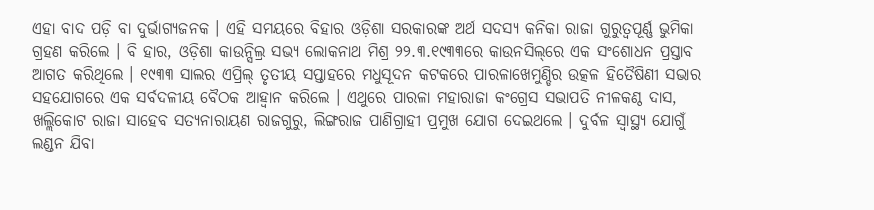ଏହା ବାଦ ପଡ଼ି ବା ଦୁର୍ଭାଗ୍ୟଜନକ । ଏହି ସମୟରେ ବିହାର ଓଡ଼ିଶା ସରକାରଙ୍କ ଅର୍ଥ ସଦସ୍ୟ କନିକା ରାଜା ଗୁରୁତ୍ବପୂର୍ଣ୍ଣ ଭୁମିକା ଗ୍ରହଣ କରିଲେ । ବି ହାର, ଓଡ଼ିଶା କାଉନ୍ସିଲ୍ର ସଭ୍ୟ ଲୋକନାଥ ମିଶ୍ର ୨୨.୩.୧୯୩୩ରେ କାଉନସିଲ୍‌ରେ ଏକ ସଂଶୋଧନ ପ୍ରସ୍ତାବ ଆଗତ କରିଥିଲେ । ୧୯୩୩ ସାଲର ଏପ୍ରିଲ୍ ତୃତୀୟ ସପ୍ତାହରେ ମଧୁସୂଦନ କଟକରେ ପାରଳାଖେମୁଣ୍ଡିର ଉତ୍କଳ ହିତୈଷିଣୀ ସଭାର ସହଯୋଗରେ ଏକ ସର୍ବଦଳୀୟ ବୈଠକ ଆହ୍ବାନ କରିଲେ । ଏଥୁରେ ପାରଳା ମହାରାଜା କଂଗ୍ରେସ ସଭାପତି ନୀଳକଣ୍ଠ ଦାସ, ଖଲ୍ଲିକୋଟ ରାଜା ସାହେବ ସତ୍ୟନାରାୟଣ ରାଜଗୁରୁ, ଲିଙ୍ଗରାଜ ପାଣିଗ୍ରାହୀ ପ୍ରମୁଖ ଯୋଗ ଦେଇଥଲେ । ଦୁର୍ବଳ ସ୍ବାସ୍ଥ୍ୟ ଯୋଗୁଁ ଲଣ୍ଡନ ଯିବା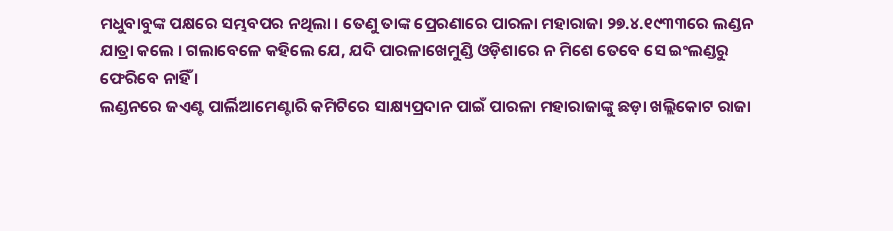ମଧୁବାବୁଙ୍କ ପକ୍ଷରେ ସମ୍ଭବପର ନଥିଲା । ତେଣୁ ତାଙ୍କ ପ୍ରେରଣାରେ ପାରଳା ମହାରାଜା ୨୭.୪.୧୯୩୩ରେ ଲଣ୍ଡନ ଯାତ୍ରା କଲେ । ଗଲାବେଳେ କହିଲେ ଯେ, ଯଦି ପାରଳାଖେମୁଣ୍ଡି ଓଡ଼ିଶାରେ ନ ମିଶେ ତେବେ ସେ ଇଂଲଣ୍ଡରୁ ଫେରିବେ ନାହିଁ ।
ଲଣ୍ଡନରେ ଜଏଣ୍ଟ ପାର୍ଲିଆମେଣ୍ଟାରି କମିଟିରେ ସାକ୍ଷ୍ୟପ୍ରଦାନ ପାଇଁ ପାରଳା ମହାରାଜାଙ୍କୁ ଛଡ଼ା ଖଲ୍ଲିକୋଟ ରାଜା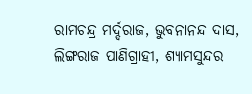ରାମଚନ୍ଦ୍ର ମର୍ଦ୍ଦରାଜ, ଭୁବନାନନ୍ଦ ଦାସ, ଲିଙ୍ଗରାଜ ପାଣିଗ୍ରାହୀ, ଶ୍ୟାମସୁନ୍ଦର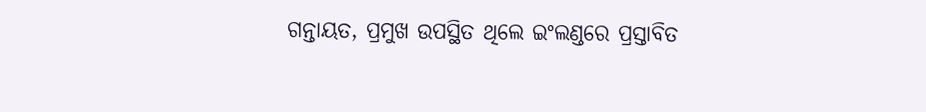ଗନ୍ତାୟତ, ପ୍ରମୁଖ ଉପସ୍ଥିତ ଥିଲେ ଇଂଲଣ୍ଡରେ ପ୍ରସ୍ତାବିତ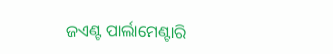ଜଏଣ୍ଟ ପାର୍ଲାମେଣ୍ଟାରି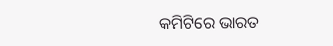କମିଟିରେ ଭାରତ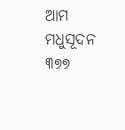ଆମ ମଧୁସୂଦନ ୩୭୭